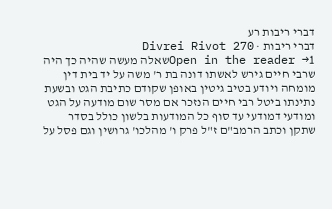דברי ריבות רע
דברי ריבות · Divrei Rivot 270
Open in the reader →1שאלה מעשה שהיה כך היה שרבי חיים גירש לאשתו דונה בת ר' משה על יד בית דין מומחה ויודע בטיב גיטין באופן שקודם כתיבת הגט ובשעת נתינתו ביטל רבי חיים הנזכר אם מסר שום מודעה על הגט ומודעי דמודעי עד סוף כל המודעות בלשון כולל בסדר שתקן וכתב הרמב"ם ז"ל פרק ו' מהלכו' גרושין וגם פסל על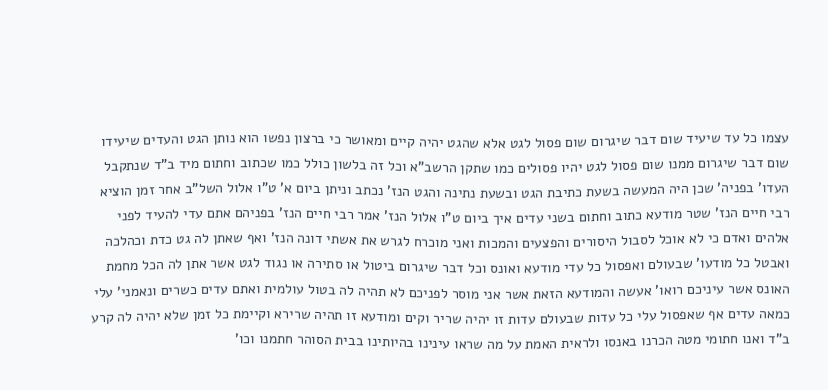עצמו כל עד שיעיד שום דבר שיגרום שום פסול לגט אלא שהגט יהיה קיים ומאושר כי ברצון נפשו הוא נותן הגט והעדים שיעידו שום דבר שיגרום ממנו שום פסול לגט יהיו פסולים כמו שתקן הרשב"א וכל זה בלשון כולל כמו שכתוב וחתום מיד ב"ד שנתקבל העדו' בפניה' שכן היה המעשה בשעת כתיבת הגט ובשעת נתינה והגט הנז' נכתב וניתן ביום א' ט"ו אלול השל"ב אחר זמן הוציא רבי חיים הנז' שטר מודעא כתוב וחתום בשני עדים איך ביום ט"ו אלול הנז' אמר רבי חיים הנז' בפניהם אתם עדי להעיד לפני אלהים ואדם כי לא אוכל לסבול היסורים והפצעים והמכות ואני מוכרח לגרש את אשתי דונה הנז' ואף שאתן לה גט כדת וכהלכה ואבטל כל מודעו' שבעולם ואפסול כל עדי מודעא ואונס וכל דבר שיגרום ביטול או סתירה או נגוד לגט אשר אתן לה הכל מחמת האונס אשר עיניכם רואו' אעשה והמודעא הזאת אשר אני מוסר לפניכם לא תהיה לה בטול עולמית ואתם עדים כשרים ונאמני' עלי כמאה עדים אף שאפסול עלי כל עדות שבעולם עדות זו יהיה שריר וקים ומודעא זו תהיה שרירא וקיימת כל זמן שלא יהיה לה קרע ב"ד ואנו חתומי מטה הכרנו באנסו ולראית האמת על מה שראו עינינו בהיותינו בבית הסוהר חתמנו וכו'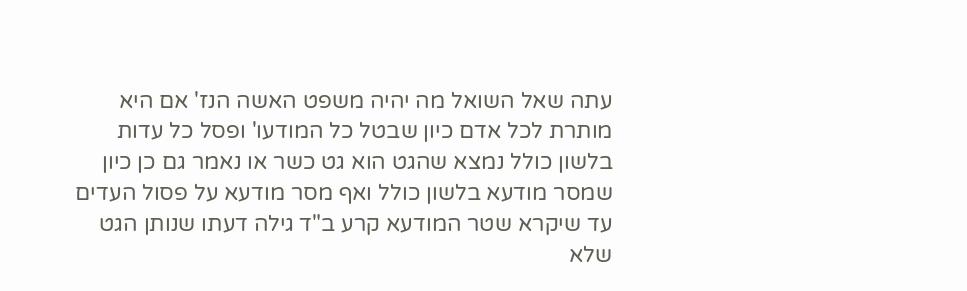עתה שאל השואל מה יהיה משפט האשה הנז' אם היא מותרת לכל אדם כיון שבטל כל המודעו' ופסל כל עדות בלשון כולל נמצא שהגט הוא גט כשר או נאמר גם כן כיון שמסר מודעא בלשון כולל ואף מסר מודעא על פסול העדים עד שיקרא שטר המודעא קרע ב"ד גילה דעתו שנותן הגט שלא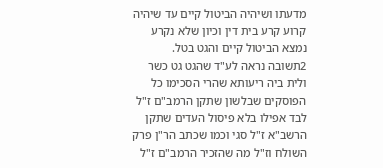מדעתו ושיהיה הביטול קיים עד שיהיה קרוע קרע בית דין וכיון שלא נקרע נמצא הביטול קיים והגט בטל.
2תשובה נראה לע"ד שהגט גט כשר ולית ביה ריעותא שהרי הסכימו כל הפוסקים שבלשון שתקן הרמב"ם ז"ל לבד אפילו בלא פיסול העדים שתקן הרשב"א ז"ל סגי וכמו שכתב הר"ן פרק השולח וז"ל מה שהזכיר הרמב"ם ז"ל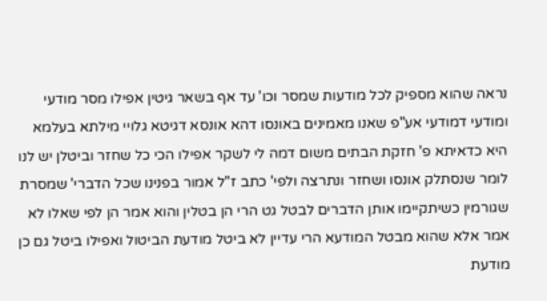נראה שהוא מספיק לכל מודעות שמסר וכו' עד אף בשאר גיטין אפילו מסר מודעי ומודעי דמודעי אע"פ שאנו מאמינים באונסו דהא אונסא דגיטא גלויי מילתא בעלמא היא כדאיתא פ' חזקת הבתים משום דמה לי לשקר אפילו הכי כל שחזר וביטלן יש לנו לומר שנסתלק אונסו ושחזר ונתרצה ולפי' כתב ז"ל אמור בפנינו שכל הדברי' שמסרת שגורמין כשיתקיימו אותן הדברים לבטל גט הרי הן בטלין והוא אמר הן לפי שאלו לא אמר אלא שהוא מבטל המודעא הרי עדיין לא ביטל מודעת הביטול ואפילו ביטל גם כן מודעת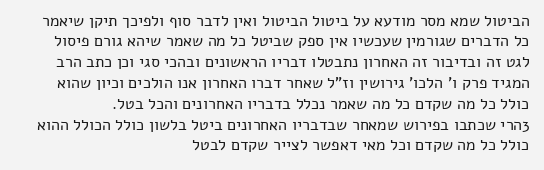הביטול שמא מסר מודעא על ביטול הביטול ואין לדבר סוף ולפיכך תיקן שיאמר כל הדברים שגורמין שעכשיו אין ספק שביטל כל מה שאמר שיהא גורם פיסול לגט זה ובדיבור זה האחרון נתבטלו דבריו הראשונים ובהכי סגי וכן כתב הרב המגיד פרק ו' הלכו' גירושין וז"ל שאחר דברו האחרון אנו הולכים וכיון שהוא כולל כל מה שקדם כל מה שאמר נכלל בדבריו האחרונים והכל בטל.
3הרי שכתבו בפירוש שמאחר שבדבריו האחרונים ביטל בלשון כולל הכולל ההוא כולל כל מה שקדם וכל מאי דאפשר לצייר שקדם לבטל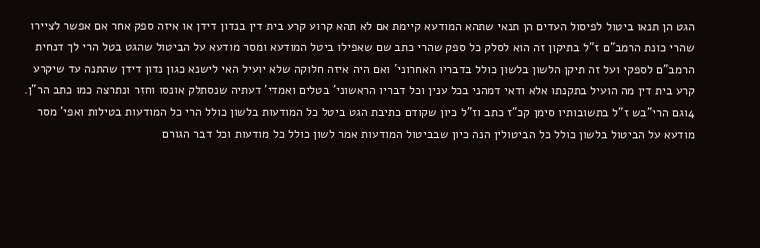הגט הן תנאו ביטול לפיסול העדים הן תנאי שתהא המודעא קיימת אם לא תהא קרוע קרע בית דין בנדון דידן או איזה ספק אחר אם אפשר לציירו שהרי כונת הרמב"ם ז"ל בתיקון זה הוא לסלק כל ספק שהרי כתב שם שאפילו ביטל המודעא ומסר מודעא על הביטול שהגט בטל הרי לך דנחית הרמב"ם לספקי ועל זה תיקן הלשון בלשון כולל בדבריו האחרוני' ואם היה איזה חלוקה שלא יועיל האי לישנא כגון נדון דידן שהתנה עד שיקרע קרע בית דין מה הועיל בתקנתו אלא ודאי דמהני בכל ענין וכל דבריו הראשוני' בטלים ואמדי' דעתיה שנסתלק אונסו וחזר ונתרצה כמו כתב הר"ן.
4וגם הרי"בש ז"ל בתשובותיו סימן קכ"ז כתב וז"ל כיון שקודם כתיבת הגט ביטל כל המודעות בלשון כולל הרי כל המודעות בטילות ואפי' מסר מודעא על הביטול בלשון כולל כל הביטולין הנה כיון שבביטול המודעות אמר לשון כולל כל מודעות וכל דבר הגורם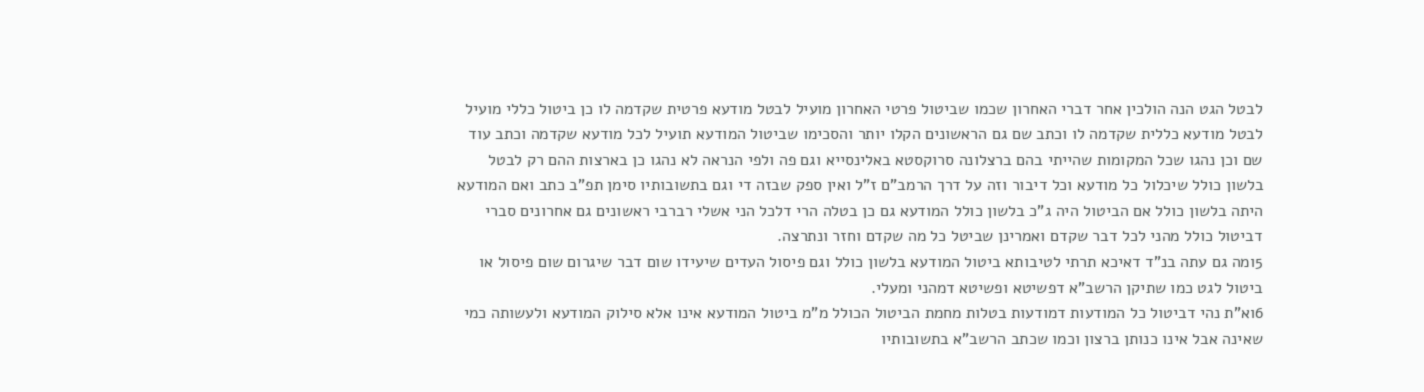לבטל הגט הנה הולכין אחר דברי האחרון שכמו שביטול פרטי האחרון מועיל לבטל מודעא פרטית שקדמה לו כן ביטול כללי מועיל לבטל מודעא כללית שקדמה לו וכתב שם גם הראשונים הקלו יותר והסכימו שביטול המודעא תועיל לכל מודעא שקדמה וכתב עוד שם וכן נהגו שכל המקומות שהייתי בהם ברצלונה סרוקסטא באלינסייא וגם פה ולפי הנראה לא נהגו כן בארצות ההם רק לבטל בלשון כולל שיכלול כל מודעא וכל דיבור וזה על דרך הרמב"ם ז"ל ואין ספק שבזה די וגם בתשובותיו סימן תפ"ב כתב ואם המודעא היתה בלשון כולל אם הביטול היה ג"כ בלשון כולל המודעא גם כן בטלה הרי דלכל הני אשלי רברבי ראשונים גם אחרונים סברי דביטול כולל מהני לכל דבר שקדם ואמרינן שביטל כל מה שקדם וחזר ונתרצה.
5ומה גם עתה בנ"ד דאיכא תרתי לטיבותא ביטול המודעא בלשון כולל וגם פיסול העדים שיעידו שום דבר שיגרום שום פיסול או ביטול לגט כמו שתיקן הרשב"א דפשיטא ופשיטא דמהני ומעלי.
6וא"ת נהי דביטול כל המודעות דמודעות בטלות מחמת הביטול הכולל מ"מ ביטול המודעא אינו אלא סילוק המודעא ולעשותה כמי שאינה אבל אינו כנותן ברצון וכמו שכתב הרשב"א בתשובותיו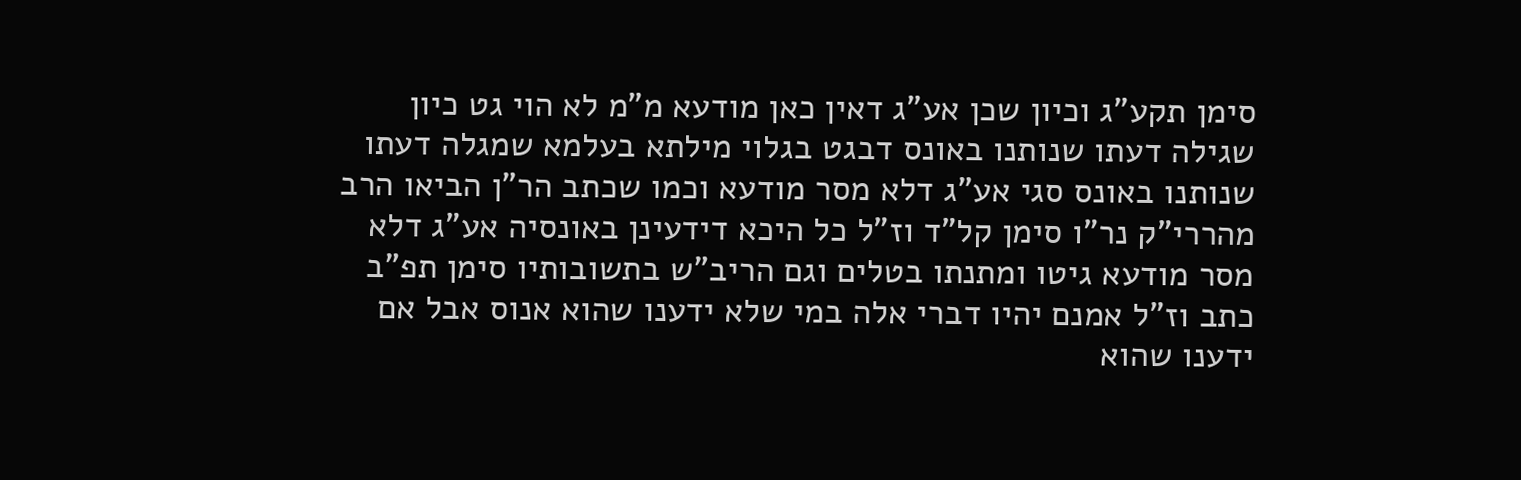סימן תקע"ג וכיון שכן אע"ג דאין כאן מודעא מ"מ לא הוי גט כיון שגילה דעתו שנותנו באונס דבגט בגלוי מילתא בעלמא שמגלה דעתו שנותנו באונס סגי אע"ג דלא מסר מודעא וכמו שכתב הר"ן הביאו הרב מהררי"ק נר"ו סימן קל"ד וז"ל כל היכא דידעינן באונסיה אע"ג דלא מסר מודעא גיטו ומתנתו בטלים וגם הריב"ש בתשובותיו סימן תפ"ב כתב וז"ל אמנם יהיו דברי אלה במי שלא ידענו שהוא אנוס אבל אם ידענו שהוא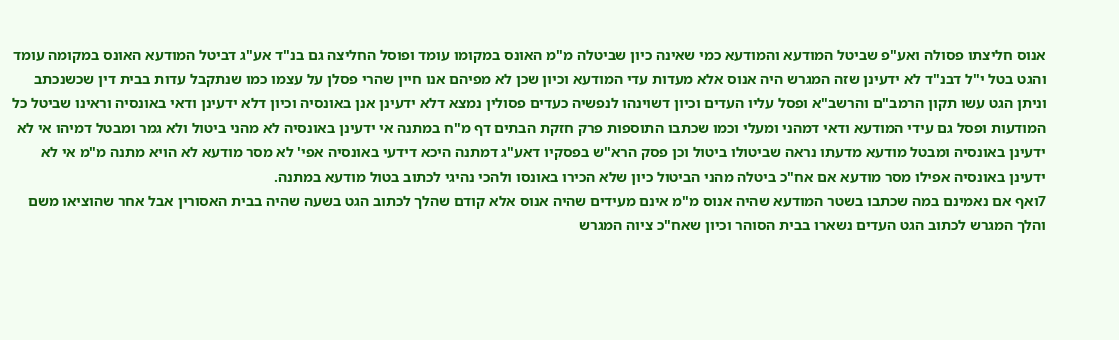אנוס חליצתו פסולה ואע"פ שביטל המודעא והמודעא כמי שאינה כיון שביטלה מ"מ האונס במקומו עומד ופוסל החליצה גם בנ"ד אע"ג דביטל המודעא האונס במקומה עומד והגט בטל י"ל דבנ"ד לא ידעינן שזה המגרש היה אנוס אלא מעדות עדי המודעא וכיון שכן לא מפיהם אנו חיין שהרי פסלן על עצמו כמו שנתקבל עדות בבית דין שכשנכתב וניתן הגט עשו תקון הרמב"ם והרשב"א ופסל עליו העדים וכיון דשוינהו לנפשיה כעדים פסולין נמצא דלא ידעינן אנן באונסיה וכיון דלא ידעינן ודאי באונסיה וראינו שביטל כל המודעות ופסל גם עידי המודעא ודאי דמהני ומעלי וכמו שכתבו התוספות פרק חזקת הבתים דף מ"ח במתנה אי ידעינן באונסיה לא מהני ביטול ולא גמר ומבטל דמיהו אי לא ידעינן באונסיה ומבטל מודעא מדעתו נראה שביטולו ביטול וכן פסק הרא"ש בפסקיו דאע"ג דמתנה היכא דידעי באונסיה אפי' לא מסר מודעא לא הויא מתנה מ"מ אי לא ידעינן באונסיה אפילו מסר מודעא אם אח"כ ביטלה מהני הביטול כיון שלא הכירו באונסו ולהכי נהיגי לכתוב בטול מודעא במתנה.
7ואף אם נאמינם במה שכתבו בשטר המודעא שהיה אנוס מ"מ אינם מעידים שהיה אנוס אלא קודם שהלך לכתוב הגט בשעה שהיה בבית האסורין אבל אחר שהוציאו משם והלך המגרש לכתוב הגט העדים נשארו בבית הסוהר וכיון שאח"כ ציוה המגרש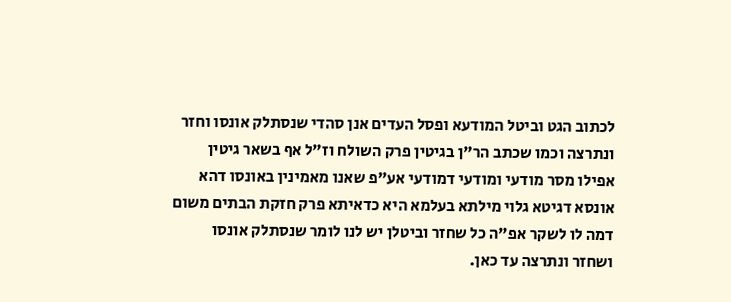לכתוב הגט וביטל המודעא ופסל העדים אנן סהדי שנסתלק אונסו וחזר ונתרצה וכמו שכתב הר"ן בגיטין פרק השולח וז"ל אף בשאר גיטין אפילו מסר מודעי ומודעי דמודעי אע"פ שאנו מאמינין באונסו דהא אונסא דגיטא גלוי מילתא בעלמא היא כדאיתא פרק חזקת הבתים משום דמה לו לשקר אפ"ה כל שחזר וביטלן יש לנו לומר שנסתלק אונסו ושחזר ונתרצה עד כאן.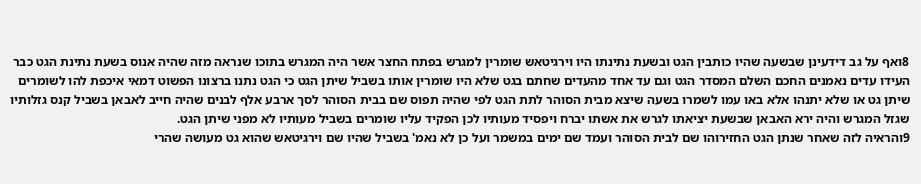8ואף על גב דידעינן שבשעה שהיו כותבין הגט ובשעת נתינתו היו וירגיטאש שומרין למגרש בפתח החצר אשר היה המגרש בתוכו שנראה מזה שהיה אנוס בשעת נתינת הגט כבר העידו עדים נאמנים החכם השלם המסדר הגט וגם עד אחד מהעדים שחתם בגט שלא היו שומרין אותו בשביל שיתן הגט כי הגט נתנו ברצונו הפשוט דמאי איכפת להו לשומרים שיתן גט או שלא יתנהו אלא באו עמו לשמרו בשעה שיצא מבית הסוהר לתת הגט לפי שהיה תפוס שם בבית הסוהר לסך ארבע אלף לבנים שהיה חייב לאבאן בשביל קנס גזלותיו שגזל המגרש והיה ירא האבאן שבשעת יציאתו לגרש את אשתו יברח ויפסיד מעותיו לכן הפקיד עליו שומרים בשביל מעותיו לא מפני שיתן הגט.
9והראיה לזה שאחר שנתן הגט החזירוהו שם לבית הסוהר ועמד שם ימים במשמר ועל כן לא נאמ' בשביל שהיו שם וירגיטאש שהוא גט מעושה שהרי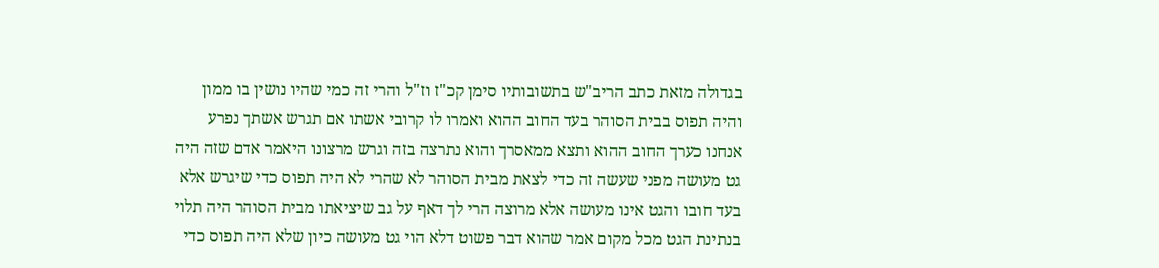בגדולה מזאת כתב הריב"ש בתשובותיו סימן קכ"ז וז"ל והרי זה כמי שהיו נושין בו ממון והיה תפוס בבית הסוהר בעד החוב ההוא ואמרו לו קרובי אשתו אם תגרש אשתך נפרע אנחנו כערך החוב ההוא ותצא ממאסרך והוא נתרצה בזה וגרש מרצונו היאמר אדם שזה היה גט מעושה מפני שעשה זה כדי לצאת מבית הסוהר לא שהרי לא היה תפוס כדי שיגרש אלא בעד חובו והגט אינו מעושה אלא מרוצה הרי לך דאף על גב שיציאתו מבית הסוהר היה תלוי בנתינת הגט מכל מקום אמר שהוא דבר פשוט דלא הוי גט מעושה כיון שלא היה תפוס כדי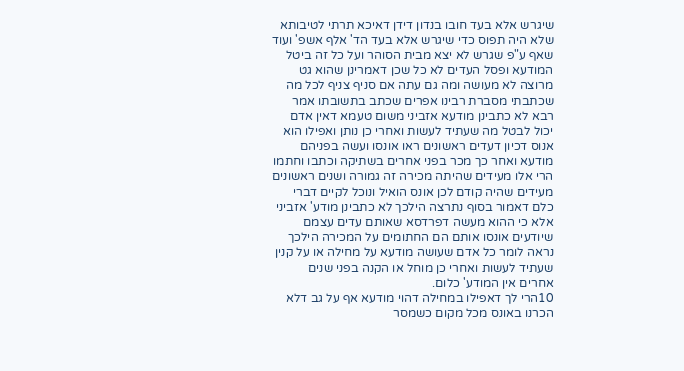שיגרש אלא בעד חובו בנדון דידן דאיכא תרתי לטיבותא שלא היה תפוס כדי שיגרש אלא בעד הד' אלף אשפ' ועוד שאף ע"פ שגרש לא יצא מבית הסוהר ועל כל זה ביטל המודעא ופסל העדים לא כל שכן דאמרינן שהוא גט מרוצה לא מעושה ומה גם עתה אם סניף צניף לכל מה שכתבתי מסברת רבינו אפרים שכתב בתשובתו אמר רבא לא כתבינן מודעא אזביני משום טעמא דאין אדם יכול לבטל מה שעתיד לעשות ואחרי כן נותן ואפילו הוא אנוס דכיון דעדים ראשונים ראו אונסו ועשה בפניהם מודעא ואחר כך מכר בפני אחרים בשתיקה וכתבו וחתמו הרי אלו מעידים שהיתה מכירה זה גמורה ושנים ראשונים מעידים שהיה קודם לכן אונס הואיל ונוכל לקיים דברי כלם דאמור בסוף נתרצה הילכך לא כתבינן מודע' אזביני אלא כי ההוא מעשה דפרדסא שאותם עדים עצמם שיודעים אונסו אותם הם החתומים על המכירה הילכך נראה לומר כל אדם שעושה מודעא על מחילה או על קנין שעתיד לעשות ואחרי כן מוחל או הקנה בפני שנים אחרים אין המודע' כלום.
10הרי לך דאפילו במחילה דהוי מודעא אף על גב דלא הכרנו באונס מכל מקום כשמסר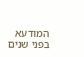המודעא בפני שנים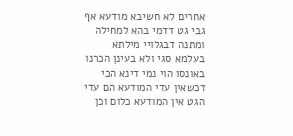אחרים לא חשיבא מודעא אף גבי גט דדמי בהא למחילה ומתנה דבגלויי מילתא בעלמא סגי ולא בעינן הכרנו באונסו הוי נמי דינא הכי דכשאין עדי המודעא הם עדי הגט אין המודעא כלום וכן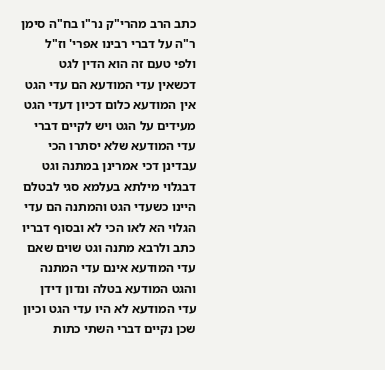כתב הרב מהרי"ק נר"ו בח"ה סימן ר"ה על דברי רבינו אפרי' וז"ל ולפי טעם זה הוא הדין לגט דכשאין עדי המודעא הם עדי הגט אין המודעא כלום דכיון דעדי הגט מעידים על הגט ויש לקיים דברי עדי המודעא שלא יסתרו הכי עבדינן דכי אמרינן במתנה וגט דבגלוי מילתא בעלמא סגי לבטלם היינו כשעדי הגט והמתנה הם עדי הגלוי הא לאו הכי לא ובסוף דבריו כתב ולרבא מתנה וגט שוים שאם עדי המודעא אינם עדי המתנה והגט המודעא בטלה ונדון דידן עדי המודעא לא היו עדי הגט וכיון שכן נקיים דברי השתי כתות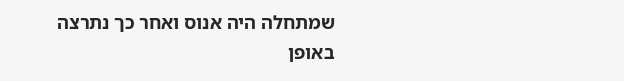שמתחלה היה אנוס ואחר כך נתרצה באופן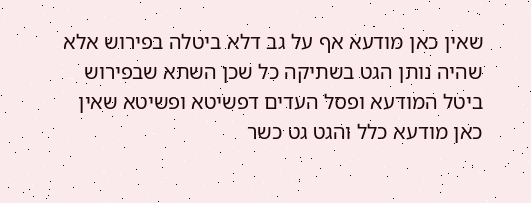שאין כאן מודעא אף על גב דלא ביטלה בפירוש אלא שהיה נותן הגט בשתיקה כל שכן השתא שבפירוש ביטל המודעא ופסל העדים דפשיטא ופשיטא שאין כאן מודעא כלל והגט גט כשר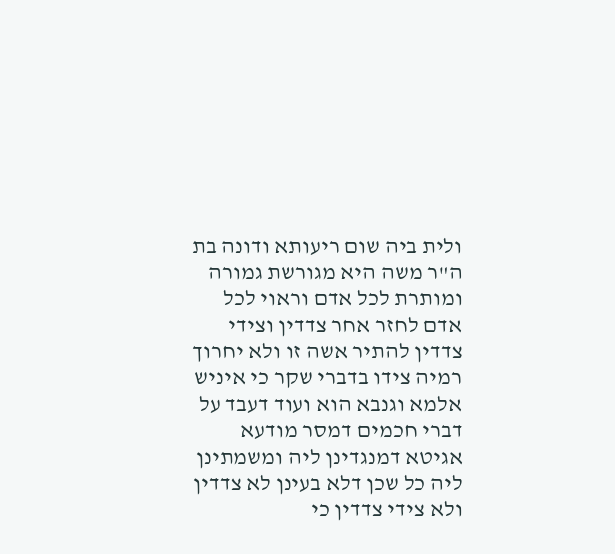ולית ביה שום ריעותא ודונה בת ה"ר משה היא מגורשת גמורה ומותרת לכל אדם וראוי לכל אדם לחזר אחר צדדין וצידי צדדין להתיר אשה זו ולא יחרוך רמיה צידו בדברי שקר כי איניש אלמא וגנבא הוא ועוד דעבד על דברי חכמים דמסר מודעא אגיטא דמנגדינן ליה ומשמתינן ליה כל שכן דלא בעינן לא צדדין ולא צידי צדדין כי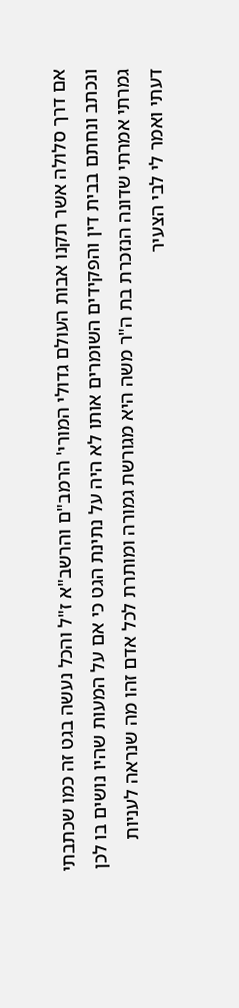אם דרך סלולה אשר תקנו אבות העולם גדולי המורי' הרמב"ם והרשב"א ז"ל והכל נעשה בגט זה כמו שכתבתי ונכתב ונחתם בבית דין והפקידים השומרים אותו לא היה על נתינת הגט כי אם על המעות שהיו נושים בו לכן גמרתי אמרתי שדונה הנזכרת בת ה"ר משה היא מגורשת גמורה ומותרת לכל אדם זהו מה שנראה לעניות דעתי ואמר לי לבי הצעיר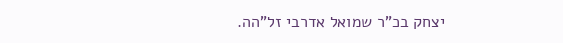יצחק בכ"ר שמואל אדרבי זל"הה.